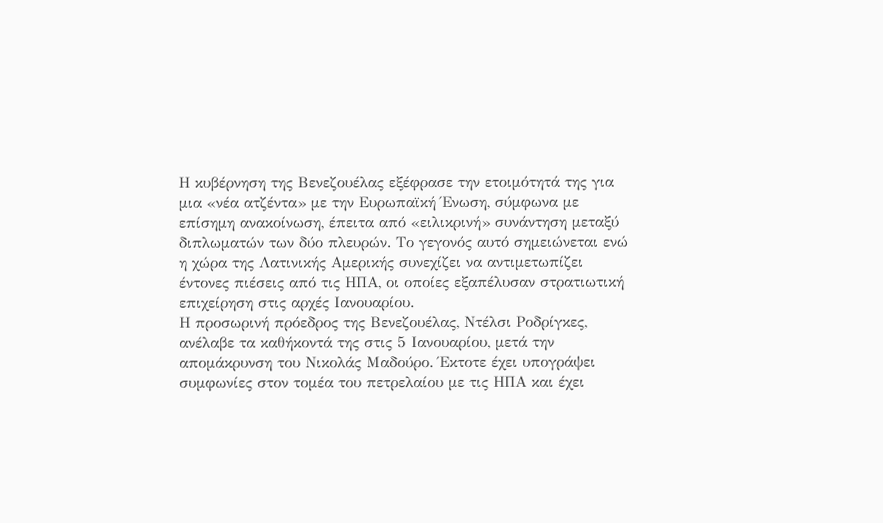Η κυβέρνηση της Βενεζουέλας εξέφρασε την ετοιμότητά της για μια «νέα ατζέντα» με την Ευρωπαϊκή Ένωση, σύμφωνα με επίσημη ανακοίνωση, έπειτα από «ειλικρινή» συνάντηση μεταξύ διπλωματών των δύο πλευρών. Το γεγονός αυτό σημειώνεται ενώ η χώρα της Λατινικής Αμερικής συνεχίζει να αντιμετωπίζει έντονες πιέσεις από τις ΗΠΑ, οι οποίες εξαπέλυσαν στρατιωτική επιχείρηση στις αρχές Ιανουαρίου.
Η προσωρινή πρόεδρος της Βενεζουέλας, Ντέλσι Ροδρίγκες, ανέλαβε τα καθήκοντά της στις 5 Ιανουαρίου, μετά την απομάκρυνση του Νικολάς Μαδούρο. Έκτοτε έχει υπογράψει συμφωνίες στον τομέα του πετρελαίου με τις ΗΠΑ και έχει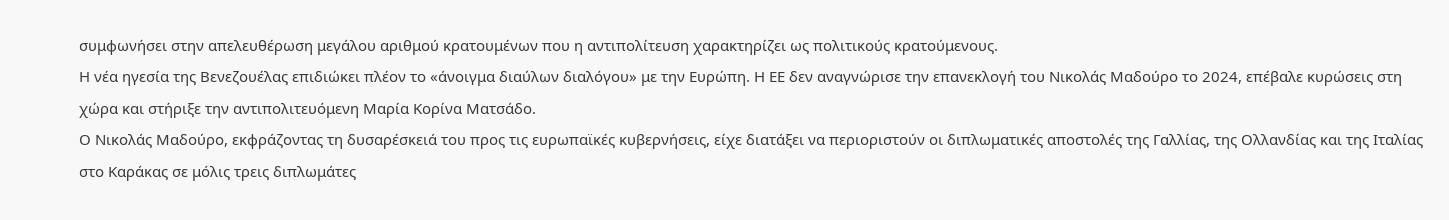συμφωνήσει στην απελευθέρωση μεγάλου αριθμού κρατουμένων που η αντιπολίτευση χαρακτηρίζει ως πολιτικούς κρατούμενους.
Η νέα ηγεσία της Βενεζουέλας επιδιώκει πλέον το «άνοιγμα διαύλων διαλόγου» με την Ευρώπη. Η ΕΕ δεν αναγνώρισε την επανεκλογή του Νικολάς Μαδούρο το 2024, επέβαλε κυρώσεις στη χώρα και στήριξε την αντιπολιτευόμενη Μαρία Κορίνα Ματσάδο.
Ο Νικολάς Μαδούρο, εκφράζοντας τη δυσαρέσκειά του προς τις ευρωπαϊκές κυβερνήσεις, είχε διατάξει να περιοριστούν οι διπλωματικές αποστολές της Γαλλίας, της Ολλανδίας και της Ιταλίας στο Καράκας σε μόλις τρεις διπλωμάτες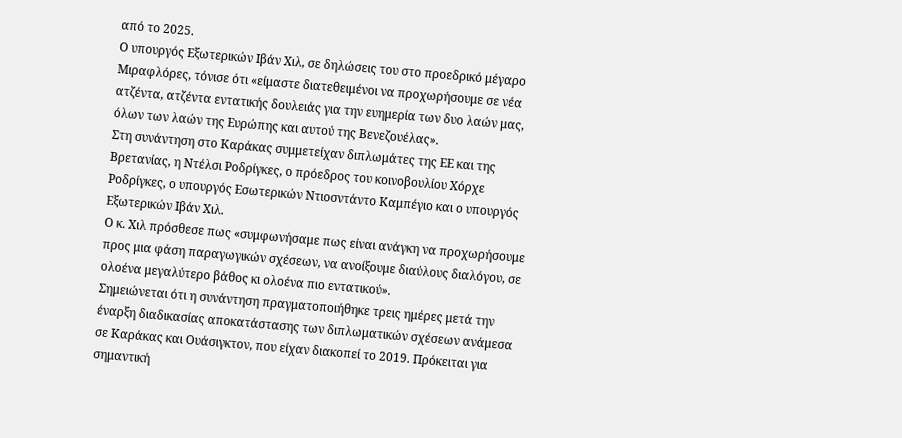από το 2025.
Ο υπουργός Εξωτερικών Ιβάν Χιλ, σε δηλώσεις του στο προεδρικό μέγαρο Μιραφλόρες, τόνισε ότι «είμαστε διατεθειμένοι να προχωρήσουμε σε νέα ατζέντα, ατζέντα εντατικής δουλειάς για την ευημερία των δυο λαών μας, όλων των λαών της Ευρώπης και αυτού της Βενεζουέλας».
Στη συνάντηση στο Καράκας συμμετείχαν διπλωμάτες της ΕΕ και της Βρετανίας, η Ντέλσι Ροδρίγκες, ο πρόεδρος του κοινοβουλίου Χόρχε Ροδρίγκες, ο υπουργός Εσωτερικών Ντιοσντάντο Καμπέγιο και ο υπουργός Εξωτερικών Ιβάν Χιλ.
Ο κ. Χιλ πρόσθεσε πως «συμφωνήσαμε πως είναι ανάγκη να προχωρήσουμε προς μια φάση παραγωγικών σχέσεων, να ανοίξουμε διαύλους διαλόγου, σε ολοένα μεγαλύτερο βάθος κι ολοένα πιο εντατικού».
Σημειώνεται ότι η συνάντηση πραγματοποιήθηκε τρεις ημέρες μετά την έναρξη διαδικασίας αποκατάστασης των διπλωματικών σχέσεων ανάμεσα σε Καράκας και Ουάσιγκτον, που είχαν διακοπεί το 2019. Πρόκειται για σημαντική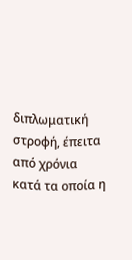διπλωματική στροφή, έπειτα από χρόνια κατά τα οποία η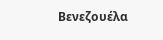Βενεζουέλα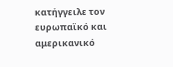κατήγγειλε τον ευρωπαϊκό και αμερικανικό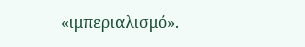«ιμπεριαλισμό».